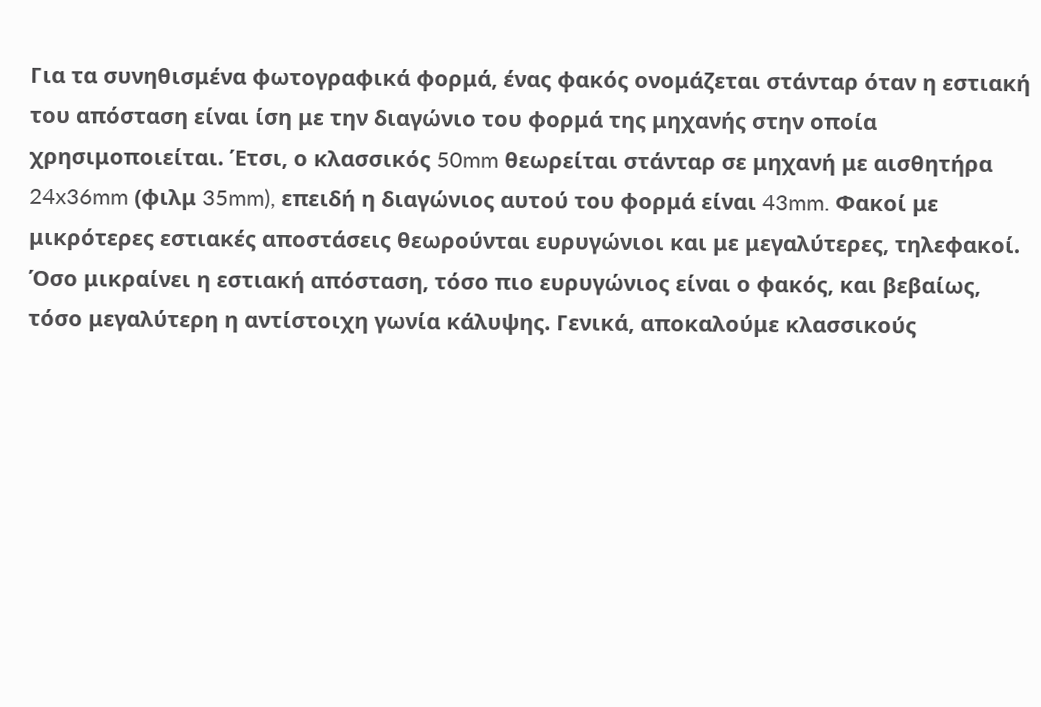Για τα συνηθισμένα φωτογραφικά φορμά, ένας φακός ονομάζεται στάνταρ όταν η εστιακή του απόσταση είναι ίση με την διαγώνιο του φορμά της μηχανής στην οποία χρησιμοποιείται. Έτσι, ο κλασσικός 50mm θεωρείται στάνταρ σε μηχανή με αισθητήρα 24x36mm (φιλμ 35mm), επειδή η διαγώνιος αυτού του φορμά είναι 43mm. Φακοί με μικρότερες εστιακές αποστάσεις θεωρούνται ευρυγώνιοι και με μεγαλύτερες, τηλεφακοί.
Όσο μικραίνει η εστιακή απόσταση, τόσο πιο ευρυγώνιος είναι ο φακός, και βεβαίως, τόσο μεγαλύτερη η αντίστοιχη γωνία κάλυψης. Γενικά, αποκαλούμε κλασσικούς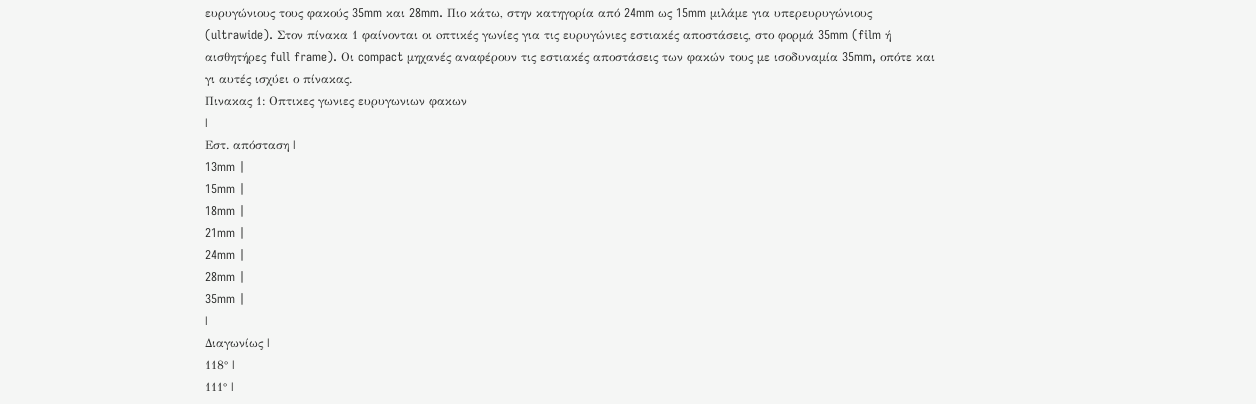ευρυγώνιους τους φακούς 35mm και 28mm. Πιο κάτω, στην κατηγορία από 24mm ως 15mm μιλάμε για υπερευρυγώνιους (ultrawide). Στον πίνακα 1 φαίνονται οι oπτικές γωνίες για τις ευρυγώνιες εστιακές αποστάσεις, στο φορμά 35mm (film ή αισθητήρες full frame). Οι compact μηχανές αναφέρουν τις εστιακές αποστάσεις των φακών τους με ισοδυναμία 35mm, οπότε και γι αυτές ισχύει ο πίνακας.
Πινακας 1: Οπτικες γωνιες ευρυγωνιων φακων
|
Εστ. απόσταση |
13mm |
15mm |
18mm |
21mm |
24mm |
28mm |
35mm |
|
Διαγωνίως |
118° |
111° |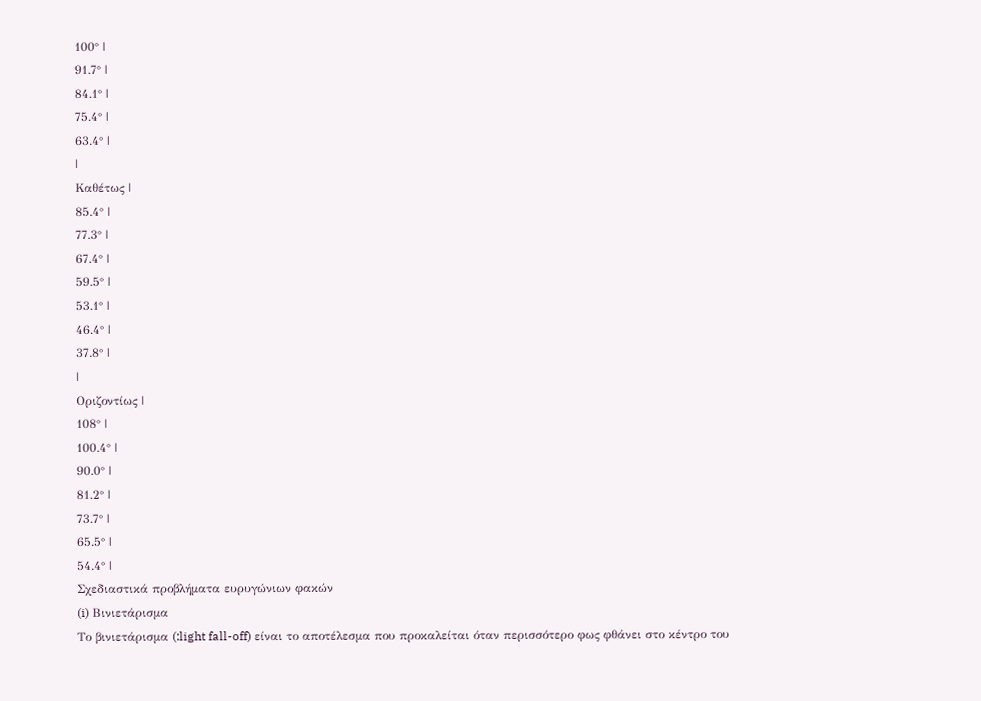100° |
91.7° |
84.1° |
75.4° |
63.4° |
|
Καθέτως |
85.4° |
77.3° |
67.4° |
59.5° |
53.1° |
46.4° |
37.8° |
|
Οριζοντίως |
108° |
100.4° |
90.0° |
81.2° |
73.7° |
65.5° |
54.4° |
Σχεδιαστικά προβλήματα ευρυγώνιων φακών
(i) Βινιετάρισμα
Το βινιετάρισμα (:light fall-off) είναι το αποτέλεσμα που προκαλείται όταν περισσότερο φως φθάνει στο κέντρο του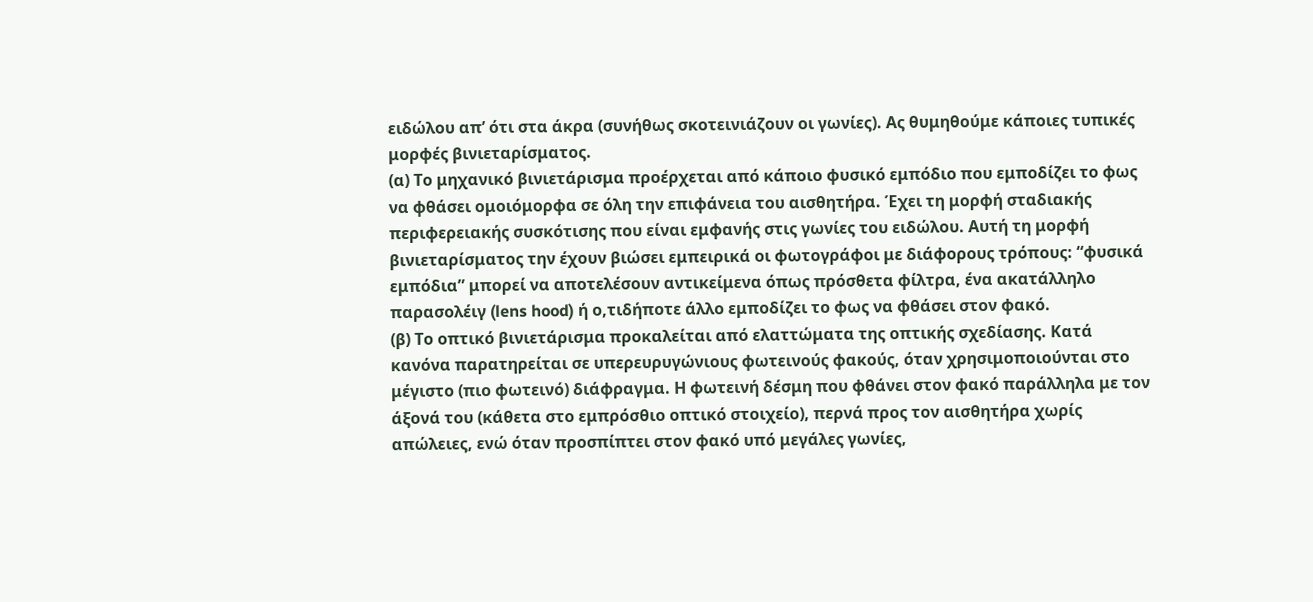ειδώλου απ’ ότι στα άκρα (συνήθως σκοτεινιάζουν οι γωνίες). Ας θυμηθούμε κάποιες τυπικές μορφές βινιεταρίσματος.
(α) Το μηχανικό βινιετάρισμα προέρχεται από κάποιο φυσικό εμπόδιο που εμποδίζει το φως να φθάσει ομοιόμορφα σε όλη την επιφάνεια του αισθητήρα. Έχει τη μορφή σταδιακής περιφερειακής συσκότισης που είναι εμφανής στις γωνίες του ειδώλου. Αυτή τη μορφή βινιεταρίσματος την έχουν βιώσει εμπειρικά οι φωτογράφοι με διάφορους τρόπους: “φυσικά εμπόδια” μπορεί να αποτελέσουν αντικείμενα όπως πρόσθετα φίλτρα, ένα ακατάλληλο παρασολέιγ (lens hood) ή ο,τιδήποτε άλλο εμποδίζει το φως να φθάσει στον φακό.
(β) Το οπτικό βινιετάρισμα προκαλείται από ελαττώματα της οπτικής σχεδίασης. Κατά κανόνα παρατηρείται σε υπερευρυγώνιους φωτεινούς φακούς, όταν χρησιμοποιούνται στο μέγιστο (πιο φωτεινό) διάφραγμα. Η φωτεινή δέσμη που φθάνει στον φακό παράλληλα με τον άξονά του (κάθετα στο εμπρόσθιο οπτικό στοιχείο), περνά προς τον αισθητήρα χωρίς απώλειες, ενώ όταν προσπίπτει στον φακό υπό μεγάλες γωνίες,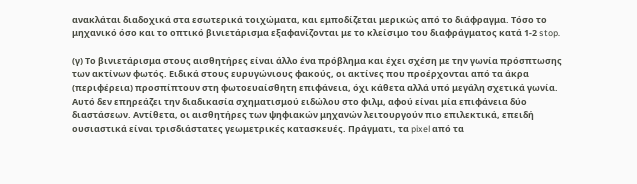ανακλάται διαδοχικά στα εσωτερικά τοιχώματα, και εμποδίζεται μερικώς από το διάφραγμα. Τόσο το μηχανικό όσο και το οπτικό βινιετάρισμα εξαφανίζονται με το κλείσιμο του διαφράγματος κατά 1-2 stop.

(γ) Το βινιετάρισμα στους αισθητήρες είναι άλλο ένα πρόβλημα και έχει σχέση με την γωνία πρόσπτωσης των ακτίνων φωτός. Ειδικά στους ευρυγώνιους φακούς, οι ακτίνες που προέρχονται από τα άκρα (περιφέρεια) προσπίπτουν στη φωτοευαίσθητη επιφάνεια, όχι κάθετα αλλά υπό μεγάλη σχετικά γωνία. Αυτό δεν επηρεάζει την διαδικασία σχηματισμού ειδώλου στο φιλμ, αφού είναι μία επιφάνεια δύο διαστάσεων. Αντίθετα, οι αισθητήρες των ψηφιακών μηχανών λειτουργούν πιο επιλεκτικά, επειδή ουσιαστικά είναι τρισδιάστατες γεωμετρικές κατασκευές. Πράγματι, τα pixel από τα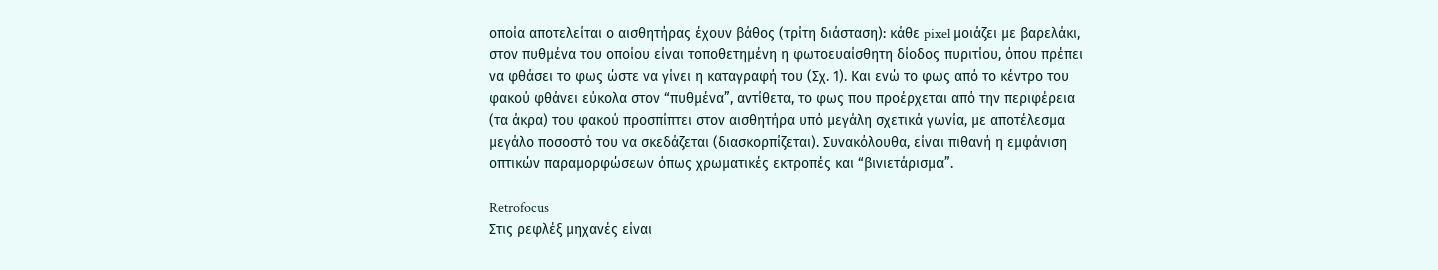οποία αποτελείται ο αισθητήρας έχουν βάθος (τρίτη διάσταση): κάθε pixel μοιάζει με βαρελάκι, στον πυθμένα του οποίου είναι τοποθετημένη η φωτοευαίσθητη δίοδος πυριτίου, όπου πρέπει να φθάσει το φως ώστε να γίνει η καταγραφή του (Σχ. 1). Και ενώ το φως από το κέντρο του φακού φθάνει εύκολα στον “πυθμένα”, αντίθετα, το φως που προέρχεται από την περιφέρεια (τα άκρα) του φακού προσπίπτει στον αισθητήρα υπό μεγάλη σχετικά γωνία, με αποτέλεσμα μεγάλο ποσοστό του να σκεδάζεται (διασκορπίζεται). Συνακόλουθα, είναι πιθανή η εμφάνιση οπτικών παραμορφώσεων όπως χρωματικές εκτροπές και “βινιετάρισμα”.

Retrofocus
Στις ρεφλέξ μηχανές είναι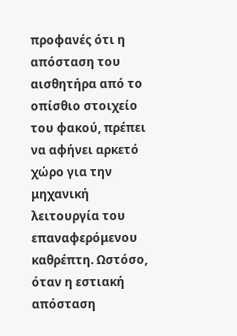προφανές ότι η απόσταση του αισθητήρα από το οπίσθιο στοιχείο του φακού, πρέπει να αφήνει αρκετό χώρο για την μηχανική λειτουργία του επαναφερόμενου καθρέπτη. Ωστόσο, όταν η εστιακή απόσταση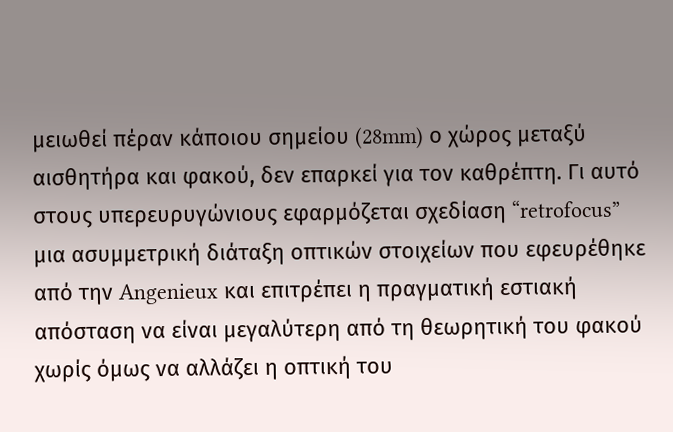μειωθεί πέραν κάποιου σημείου (28mm) ο χώρος μεταξύ αισθητήρα και φακού, δεν επαρκεί για τον καθρέπτη. Γι αυτό στους υπερευρυγώνιους εφαρμόζεται σχεδίαση “retrofocus” μια ασυμμετρική διάταξη οπτικών στοιχείων που εφευρέθηκε από την Angenieux και επιτρέπει η πραγματική εστιακή απόσταση να είναι μεγαλύτερη από τη θεωρητική του φακού χωρίς όμως να αλλάζει η οπτική του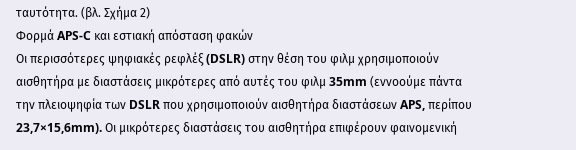ταυτότητα. (βλ. Σχήμα 2)
Φορμά APS-C και εστιακή απόσταση φακών
Οι περισσότερες ψηφιακές ρεφλέξ (DSLR) στην θέση του φιλμ χρησιμοποιούν αισθητήρα με διαστάσεις μικρότερες από αυτές του φιλμ 35mm (εννοούμε πάντα την πλειοψηφία των DSLR που χρησιμοποιούν αισθητήρα διαστάσεων APS, περίπου 23,7×15,6mm). Οι μικρότερες διαστάσεις του αισθητήρα επιφέρουν φαινομενική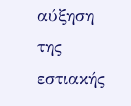αύξηση της εστιακής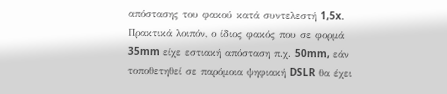απόστασης του φακού κατά συντελεστή 1,5x. Πρακτικά λοιπόν, ο ίδιος φακός που σε φορμά 35mm είχε εστιακή απόσταση π.χ. 50mm, εάν τοποθετηθεί σε παρόμοια ψηφιακή DSLR θα έχει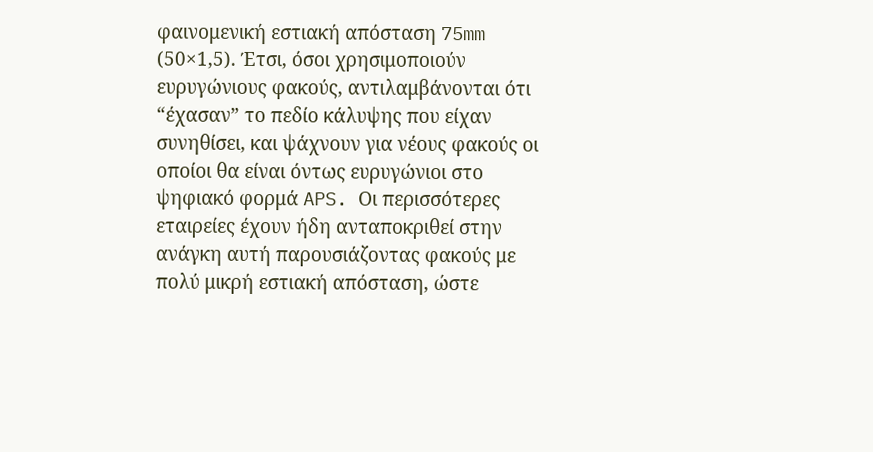φαινομενική εστιακή απόσταση 75mm (50×1,5). Έτσι, όσοι χρησιμοποιούν ευρυγώνιους φακούς, αντιλαμβάνονται ότι “έχασαν” το πεδίο κάλυψης που είχαν συνηθίσει, και ψάχνουν για νέους φακούς οι οποίοι θα είναι όντως ευρυγώνιοι στο ψηφιακό φορμά APS. Οι περισσότερες εταιρείες έχουν ήδη ανταποκριθεί στην ανάγκη αυτή παρουσιάζοντας φακούς με πολύ μικρή εστιακή απόσταση, ώστε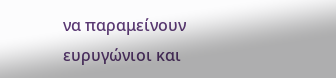να παραμείνουν ευρυγώνιοι και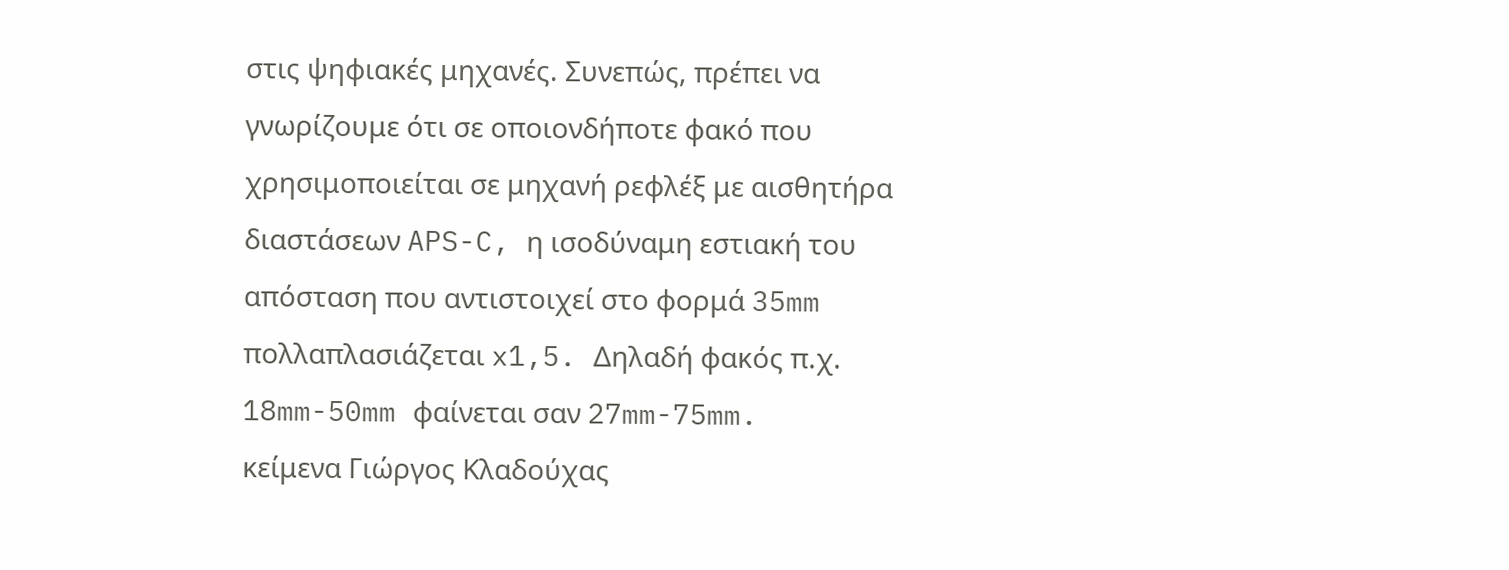στις ψηφιακές μηχανές. Συνεπώς, πρέπει να γνωρίζουμε ότι σε οποιονδήποτε φακό που χρησιμοποιείται σε μηχανή ρεφλέξ με αισθητήρα διαστάσεων APS-C, η ισοδύναμη εστιακή του απόσταση που αντιστοιχεί στο φορμά 35mm πολλαπλασιάζεται x1,5. Δηλαδή φακός π.χ. 18mm-50mm φαίνεται σαν 27mm-75mm.
κείμενα Γιώργος Κλαδούχας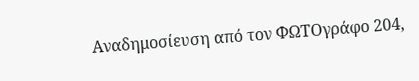Αναδημοσίευση από τον ΦΩΤΟγράφο 204,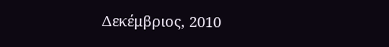Δεκέμβριος, 2010